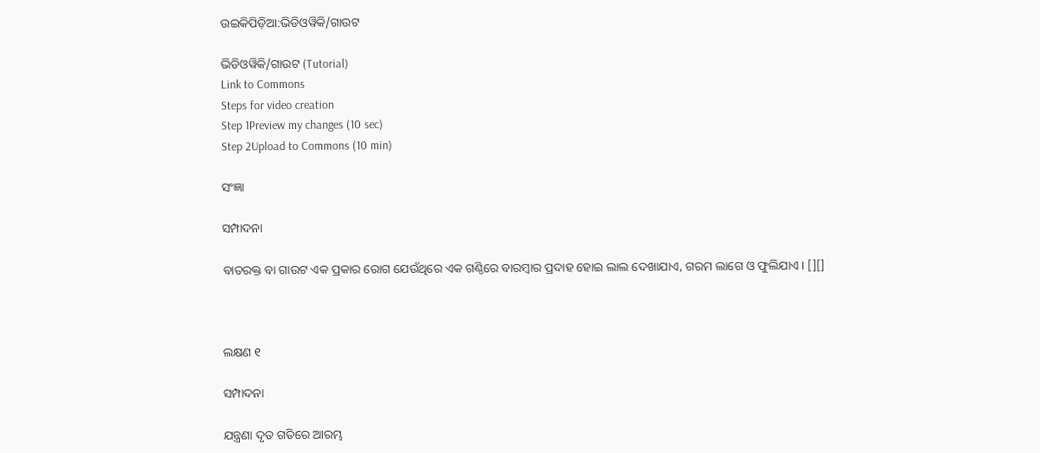ଉଇକିପିଡ଼ିଆ:ଭିଡିଓୱିକି/ଗାଉଟ

ଭିଡିଓୱିକି/ଗାଉଟ (Tutorial)
Link to Commons
Steps for video creation
Step 1Preview my changes (10 sec)
Step 2Upload to Commons (10 min)

ସଂଜ୍ଞା

ସମ୍ପାଦନା

ବାତରକ୍ତ ବା ଗାଉଟ ଏକ ପ୍ରକାର ରୋଗ ଯେଉଁଥିରେ ଏକ ଗଣ୍ଠିରେ ବାରମ୍ବାର ପ୍ରଦାହ ହୋଇ ଲାଲ ଦେଖାଯାଏ, ଗରମ ଲାଗେ ଓ ଫୁଲିଯାଏ । [][]



ଲକ୍ଷଣ ୧

ସମ୍ପାଦନା

ଯନ୍ତ୍ରଣା ଦୃତ ଗତିରେ ଆରମ୍ଭ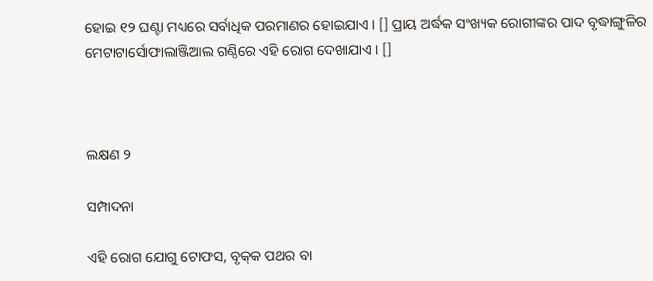ହୋଇ ୧୨ ଘଣ୍ଟା ମଧ୍ୟରେ ସର୍ବାଧିକ ପରମାଣର ହୋଇଯାଏ । [] ପ୍ରାୟ ଅର୍ଦ୍ଧକ ସଂଖ୍ୟକ ରୋଗୀଙ୍କର ପାଦ ବୃଦ୍ଧାଙ୍ଗୁଳିର ମେଟାଟାର୍ସୋଫାଲାଞ୍ଜିଆଲ ଗଣ୍ଠିରେ ଏହି ରୋଗ ଦେଖାଯାଏ । []



ଲକ୍ଷଣ ୨

ସମ୍ପାଦନା

ଏହି ରୋଗ ଯୋଗୁ ଟୋଫସ, ବୃକ୍‌କ ପଥର ବା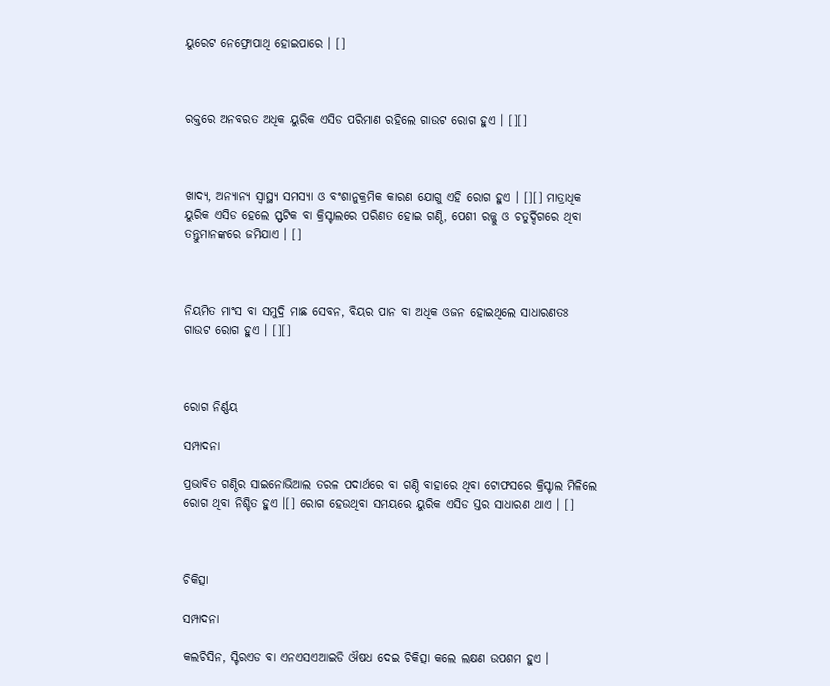ୟୁରେଟ ନେଫ୍ରୋପାଥି ହୋଇପାରେ । []



ରକ୍ତରେ ଅନବରତ ଅଧିକ ୟୁରିକ ଏସିଡ ପରିମାଣ ରହିଲେ ଗାଉଟ ରୋଗ ହୁଏ । [][]



ଖାଦ୍ୟ, ଅନ୍ୟାନ୍ୟ ସ୍ୱାସ୍ଥ୍ୟ ସମସ୍ୟା ଓ ବଂଶାନୁକ୍ରମିକ କାରଣ ଯୋଗୁ ଏହି ରୋଗ ହୁଏ । [][] ମାତ୍ରାଧିକ ୟୁରିକ ଏସିଡ ହେଲେ ସ୍ଫଟିକ ବା କ୍ରିସ୍ଟାଲରେ ପରିଣତ ହୋଇ ଗଣ୍ଠି, ପେଶୀ ରଜ୍ଜୁ ଓ ଚତୁର୍ଦ୍ଦିଗରେ ଥିବା ତନ୍ତୁମାନଙ୍କରେ ଜମିଯାଏ । []



ନିୟମିତ ମାଂସ ବା ସମୁଦ୍ରି ମାଛ ସେବନ, ବିୟର ପାନ ବା ଅଧିକ ଓଜନ ହୋଇଥିଲେ ସାଧାରଣତଃ ଗାଉଟ ରୋଗ ହୁଏ । [][]



ରୋଗ ନିର୍ଣ୍ଣୟ

ସମ୍ପାଦନା

ପ୍ରଭାବିତ ଗଣ୍ଠିର ସାଇନୋଭିଆଲ ତରଳ ପଦାର୍ଥରେ ବା ଗଣ୍ଠି ବାହାରେ ଥିବା ଟୋଫସରେ କ୍ରିସ୍ଟାଲ ମିଳିଲେ ରୋଗ ଥିବା ନିଶ୍ଚିତ ହୁଏ ।[] ରୋଗ ହେଉଥିବା ସମୟରେ ୟୁରିକ ଏସିଡ ସ୍ତର ସାଧାରଣ ଥାଏ । []



ଚିକିତ୍ସା

ସମ୍ପାଦନା

କଲଚିସିନ, ସ୍ଟିରଏଡ ବା ଏନଏସଏଆଇଡି ଔଷଧ ଦେଇ ଚିକିତ୍ସା କଲେ ଲକ୍ଷଣ ଉପଶମ ହୁଏ ।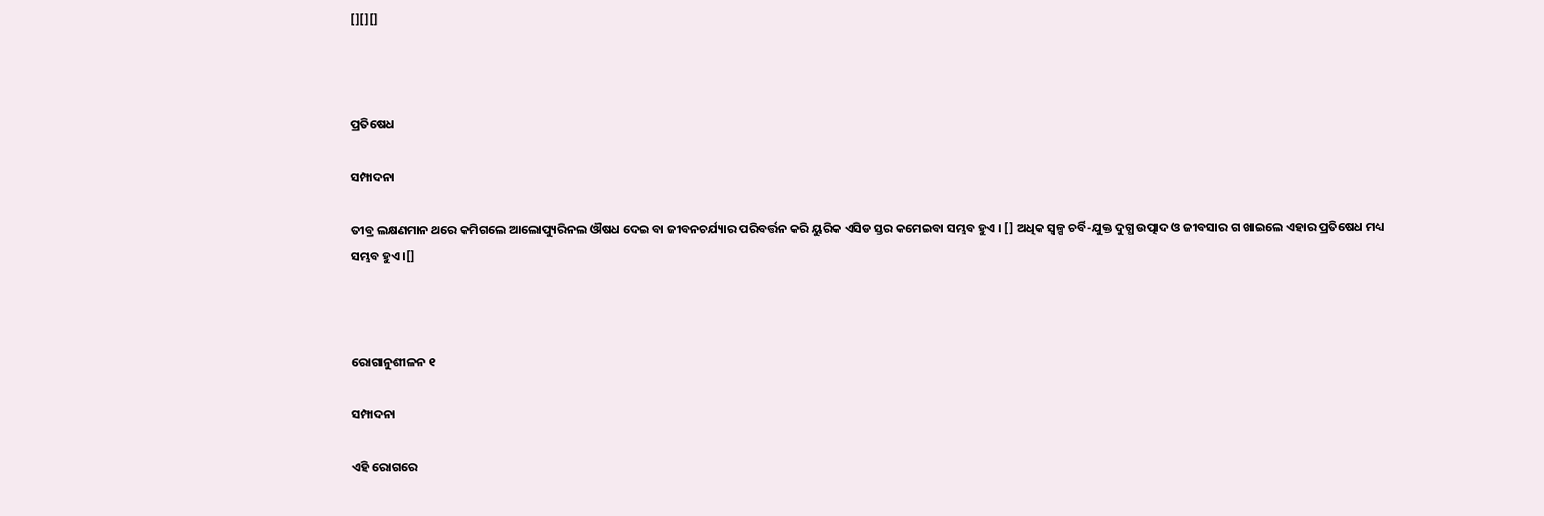[][][]



ପ୍ରତିଷେଧ

ସମ୍ପାଦନା

ତୀବ୍ର ଲକ୍ଷଣମାନ ଥରେ କମିଗଲେ ଆଲୋପ୍ୟୁରିନଲ ଔଷଧ ଦେଇ ବା ଜୀବନ‌ଚର୍ଯ୍ୟାର ପରିବର୍ତ୍ତନ କରି ୟୁରିକ ଏସିଡ ସ୍ତର କମେଇବା ସମ୍ଭବ ହୁଏ । [] ଅଧିକ ସ୍ୱଳ୍ପ ଚର୍ବି-ଯୁକ୍ତ ଦୁଗ୍ଧ ଉତ୍ପାଦ ଓ ଜୀବସାର ଗ ଖାଇଲେ ଏହାର ପ୍ରତିଷେଧ ମଧ୍ୟ ସମ୍ଭବ ହୁଏ ।[]



ରୋଗାନୁଶୀଳନ ୧

ସମ୍ପାଦନା

ଏହି ରୋଗରେ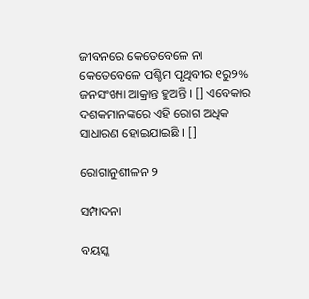ଜୀବନରେ କେତେବେଳେ ନା କେତେବେଳେ ପଶ୍ଚିମ ପୃଥିବୀର ୧ରୁ୨% ଜନସଂଖ୍ୟା ଆକ୍ରାନ୍ତ ହୁଅନ୍ତି । [] ଏବେକାର ଦଶକମାନଙ୍କରେ ଏହି ରୋଗ ଅଧିକ ସାଧାରଣ ହୋଇଯାଇଛି । []

ରୋଗାନୁଶୀଳନ ୨

ସମ୍ପାଦନା

ବୟସ୍କ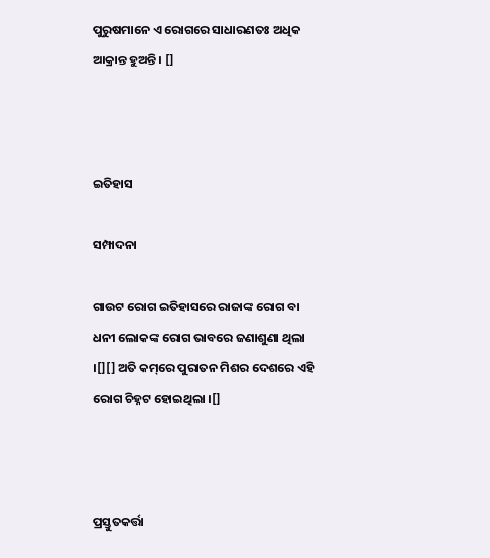ପୁରୁଷମାନେ ଏ ରୋଗରେ ସାଧାରଣତଃ ଅଧିକ ଆକ୍ରାନ୍ତ ହୁଅନ୍ତି । []



ଇତିହାସ

ସମ୍ପାଦନା

ଗାଉଟ ରୋଗ ଇତିହାସରେ ରାଜାଙ୍କ ରୋଗ ବା ଧନୀ ଲୋକଙ୍କ ରୋଗ ଭାବରେ ଜଣାଶୁଣା ଥିଲା ।[][] ଅତି କମ୍‌ରେ ପୁରାତନ ମିଶର ଦେଶରେ ଏହି ରୋଗ ଚିହ୍ନଟ ହୋଇଥିଲା ।[]



ପ୍ରସ୍ତୁତକର୍ତ୍ତା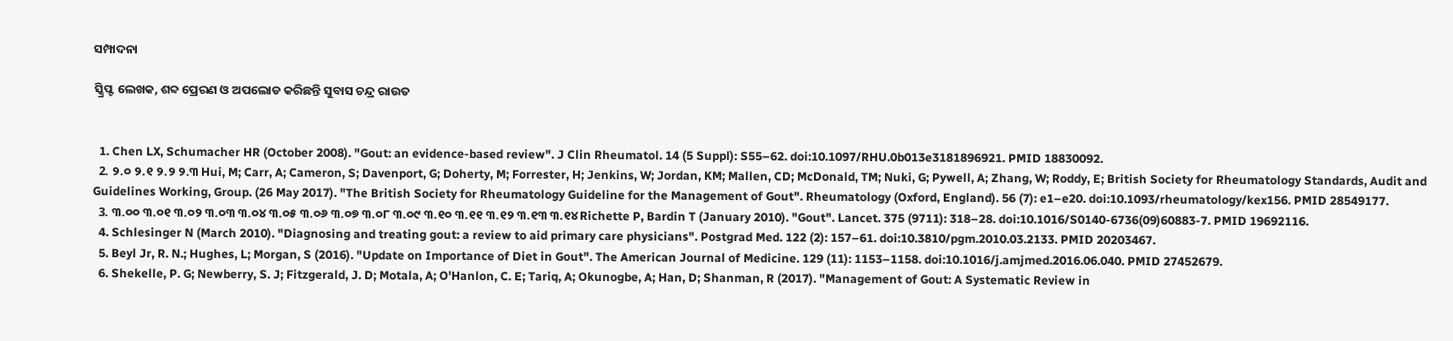ସମ୍ପାଦନା

ସ୍କ୍ରିପ୍ଟ ଲେଖକ, ଶବ୍ଦ ପ୍ରେରଣ ଓ ଅପଲୋଡ କରିଛନ୍ତି ସୁବାସ ଚନ୍ଦ୍ର ରାଉତ


  1. Chen LX, Schumacher HR (October 2008). "Gout: an evidence-based review". J Clin Rheumatol. 14 (5 Suppl): S55–62. doi:10.1097/RHU.0b013e3181896921. PMID 18830092.
  2. ୨.୦ ୨.୧ ୨.୨ ୨.୩ Hui, M; Carr, A; Cameron, S; Davenport, G; Doherty, M; Forrester, H; Jenkins, W; Jordan, KM; Mallen, CD; McDonald, TM; Nuki, G; Pywell, A; Zhang, W; Roddy, E; British Society for Rheumatology Standards, Audit and Guidelines Working, Group. (26 May 2017). "The British Society for Rheumatology Guideline for the Management of Gout". Rheumatology (Oxford, England). 56 (7): e1–e20. doi:10.1093/rheumatology/kex156. PMID 28549177.
  3. ୩.୦୦ ୩.୦୧ ୩.୦୨ ୩.୦୩ ୩.୦୪ ୩.୦୫ ୩.୦୬ ୩.୦୭ ୩.୦୮ ୩.୦୯ ୩.୧୦ ୩.୧୧ ୩.୧୨ ୩.୧୩ ୩.୧୪ Richette P, Bardin T (January 2010). "Gout". Lancet. 375 (9711): 318–28. doi:10.1016/S0140-6736(09)60883-7. PMID 19692116.
  4. Schlesinger N (March 2010). "Diagnosing and treating gout: a review to aid primary care physicians". Postgrad Med. 122 (2): 157–61. doi:10.3810/pgm.2010.03.2133. PMID 20203467.
  5. Beyl Jr, R. N.; Hughes, L; Morgan, S (2016). "Update on Importance of Diet in Gout". The American Journal of Medicine. 129 (11): 1153–1158. doi:10.1016/j.amjmed.2016.06.040. PMID 27452679.
  6. Shekelle, P. G; Newberry, S. J; Fitzgerald, J. D; Motala, A; O'Hanlon, C. E; Tariq, A; Okunogbe, A; Han, D; Shanman, R (2017). "Management of Gout: A Systematic Review in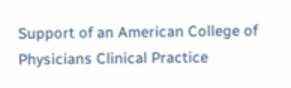Support of an American College of Physicians Clinical Practice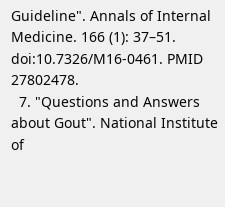Guideline". Annals of Internal Medicine. 166 (1): 37–51. doi:10.7326/M16-0461. PMID 27802478.
  7. "Questions and Answers about Gout". National Institute of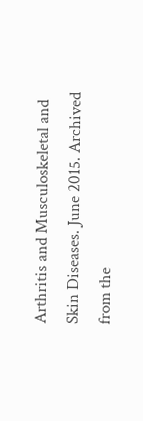Arthritis and Musculoskeletal and Skin Diseases. June 2015. Archived from the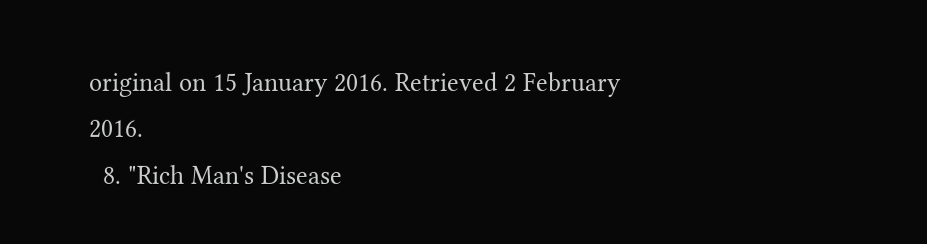original on 15 January 2016. Retrieved 2 February 2016.
  8. "Rich Man's Disease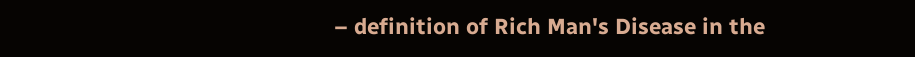– definition of Rich Man's Disease in the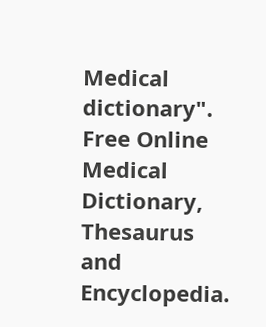Medical dictionary". Free Online Medical Dictionary, Thesaurus and Encyclopedia.